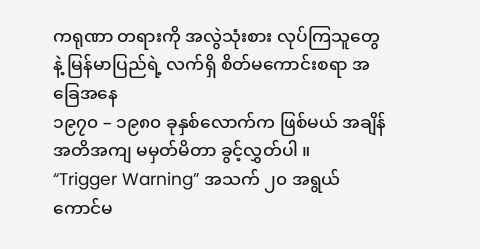ကရုဏာ တရားကို အလွဲသုံးစား လုပ်ကြသူတွေနဲ့ မြန်မာပြည်ရဲ့ လက်ရှိ စိတ်မကောင်းစရာ အခြေအနေ
၁၉၇၀ – ၁၉၈၀ ခုနှစ်လောက်က ဖြစ်မယ် အချိန်အတိအကျ မမှတ်မိတာ ခွင့်လွှတ်ပါ ။
“Trigger Warning” အသက် ၂၀ အရွယ် ကောင်မ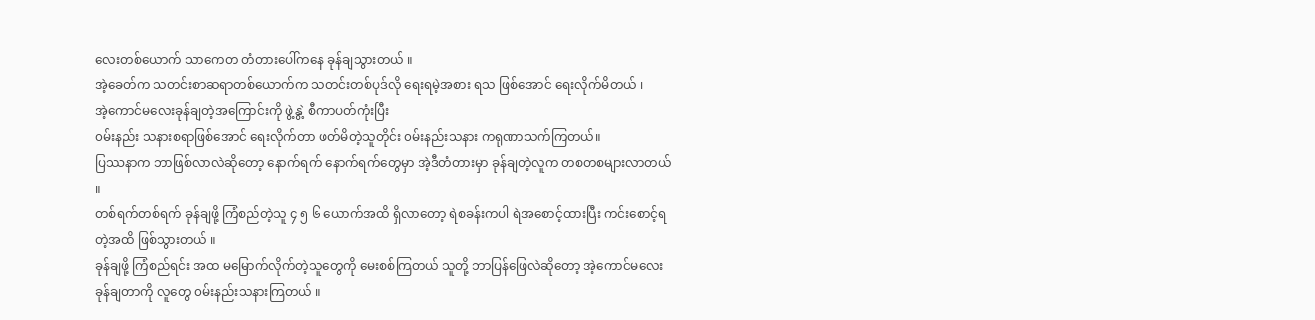လေးတစ်ယောက် သာကေတ တံတားပေါ်ကနေ ခုန်ချသွားတယ် ။
အဲ့ခေတ်က သတင်းစာဆရာတစ်ယောက်က သတင်းတစ်ပုဒ်လို ရေးရမဲ့အစား ရသ ဖြစ်အောင် ရေးလိုက်မိတယ် ၊
အဲ့ကောင်မလေးခုန်ချတဲ့အကြောင်းကို ဖွဲ့နွဲ့ စီကာပတ်ကုံးပြီး
၀မ်းနည်း သနားစရာဖြစ်အောင် ရေးလိုက်တာ ဖတ်မိတဲ့သူတိုင်း ၀မ်းနည်းသနား ကရုဏာသက်ကြတယ်။
ပြဿနာက ဘာဖြစ်လာလဲဆိုတော့ နောက်ရက် နောက်ရက်တွေမှာ အဲ့ဒီတံတားမှာ ခုန်ချတဲ့လူက တစတစများလာတယ် ။
တစ်ရက်တစ်ရက် ခုန်ချဖို့ ကြံစည်တဲ့သူ ၄ ၅ ၆ ယောက်အထိ ရှိလာတော့ ရဲစခန်းကပါ ရဲအစောင့်ထားပြီး ကင်းစောင့်ရတဲ့အထိ ဖြစ်သွားတယ် ။
ခုန်ချဖို့ ကြံစည်ရင်း အထ မမြောက်လိုက်တဲ့သူတွေကို မေးစစ်ကြတယ် သူတို့ ဘာပြန်ဖြေလဲဆိုတော့ အဲ့ကောင်မလေး ခုန်ချတာကို လူတွေ ၀မ်းနည်းသနားကြတယ် ။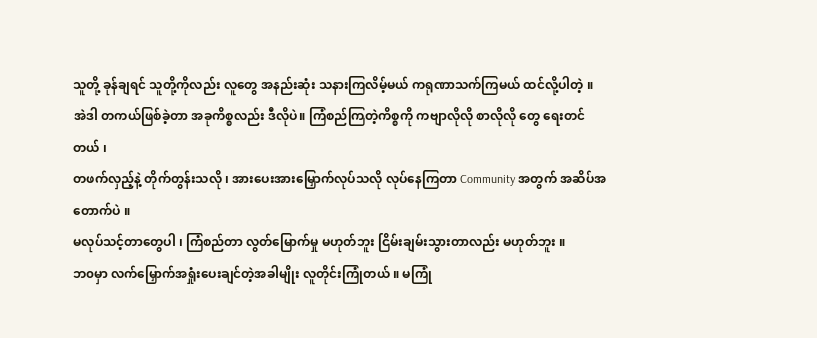သူတို့ ခုန်ချရင် သူတို့ကိုလည်း လူတွေ အနည်းဆုံး သနားကြလိမ့်မယ် ကရုဏာသက်ကြမယ် ထင်လို့ပါတဲ့ ။
အဲဒါ တကယ်ဖြစ်ခဲ့တာ အခုကိစ္စလည်း ဒီလိုပဲ။ ကြံစည်ကြတဲ့ကိစ္စကို ကဗျာလိုလို စာလိုလို တွေ ရေးတင်တယ် ၊
တဖက်လှည့်နဲ့ တိုက်တွန်းသလို ၊ အားပေးအားမြှောက်လုပ်သလို လုပ်နေကြတာ Community အတွက် အဆိပ်အတောက်ပဲ ။
မလုပ်သင့်တာတွေပါ ၊ ကြံစည်တာ လွတ်မြောက်မှု မဟုတ်ဘူး ငြိမ်းချမ်းသွားတာလည်း မဟုတ်ဘူး ။
ဘ၀မှာ လက်မြှောက်အရှုံးပေးချင်တဲ့အခါမျိုး လူတိုင်းကြုံတယ် ။ မကြုံ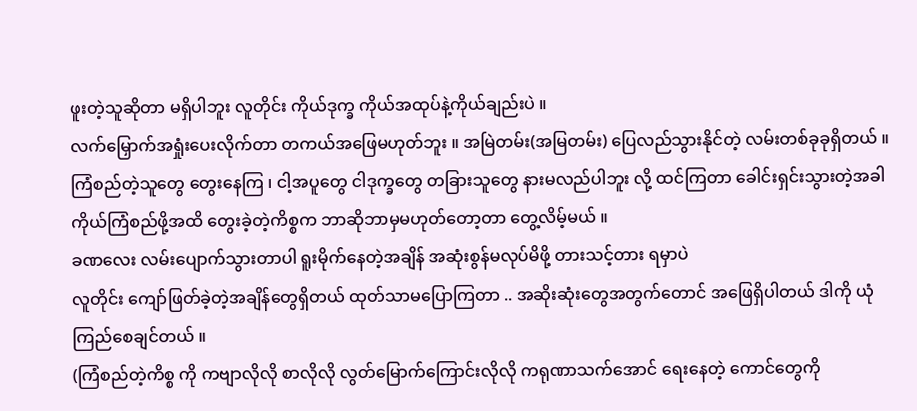ဖူးတဲ့သူဆိုတာ မရှိပါဘူး လူတိုင်း ကိုယ်ဒုက္ခ ကိုယ်အထုပ်နဲ့ကိုယ်ချည်းပဲ ။
လက်မြှောက်အရှုံးပေးလိုက်တာ တကယ်အဖြေမဟုတ်ဘူး ။ အမြဲတမ်း(အမြတမ်း) ပြေလည်သွားနိုင်တဲ့ လမ်းတစ်ခုခုရှိတယ် ။
ကြံစည်တဲ့သူတွေ တွေးနေကြ ၊ ငါ့အပူတွေ ငါဒုက္ခတွေ တခြားသူတွေ နားမလည်ပါဘူး လို့ ထင်ကြတာ ခေါင်းရှင်းသွားတဲ့အခါ
ကိုယ်ကြံစည်ဖို့အထိ တွေးခဲ့တဲ့ကိစ္စက ဘာဆိုဘာမှမဟုတ်တော့တာ တွေ့လိမ့်မယ် ။
ခဏလေး လမ်းပျောက်သွားတာပါ ရူးမိုက်နေတဲ့အချိန် အဆုံးစွန်မလုပ်မိဖို့ တားသင့်တား ရမှာပဲ
လူတိုင်း ကျော်ဖြတ်ခဲ့တဲ့အချိန်တွေရှိတယ် ထုတ်သာမပြောကြတာ .. အဆိုးဆုံးတွေအတွက်တောင် အဖြေရှိပါတယ် ဒါကို ယုံကြည်စေချင်တယ် ။
(ကြံစည်တဲ့ကိစ္စ ကို ကဗျာလိုလို စာလိုလို လွတ်မြောက်ကြောင်းလိုလို ကရုဏာသက်အောင် ရေးနေတဲ့ ကောင်တွေကို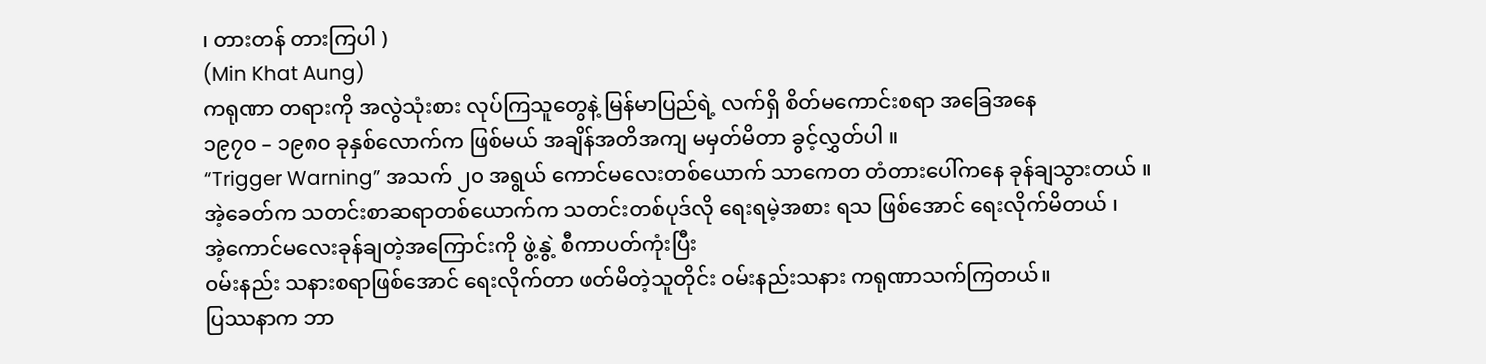၊ တားတန် တားကြပါ )
(Min Khat Aung)
ကရုဏာ တရားကို အလွဲသုံးစား လုပ်ကြသူတွေနဲ့ မြန်မာပြည်ရဲ့ လက်ရှိ စိတ်မကောင်းစရာ အခြေအနေ
၁၉၇၀ – ၁၉၈၀ ခုနှစ်လောက်က ဖြစ်မယ် အချိန်အတိအကျ မမှတ်မိတာ ခွင့်လွှတ်ပါ ။
“Trigger Warning” အသက် ၂၀ အရွယ် ကောင်မလေးတစ်ယောက် သာကေတ တံတားပေါ်ကနေ ခုန်ချသွားတယ် ။
အဲ့ခေတ်က သတင်းစာဆရာတစ်ယောက်က သတင်းတစ်ပုဒ်လို ရေးရမဲ့အစား ရသ ဖြစ်အောင် ရေးလိုက်မိတယ် ၊
အဲ့ကောင်မလေးခုန်ချတဲ့အကြောင်းကို ဖွဲ့နွဲ့ စီကာပတ်ကုံးပြီး
၀မ်းနည်း သနားစရာဖြစ်အောင် ရေးလိုက်တာ ဖတ်မိတဲ့သူတိုင်း ဝမ်းနည်းသနား ကရုဏာသက်ကြတယ်။
ပြဿနာက ဘာ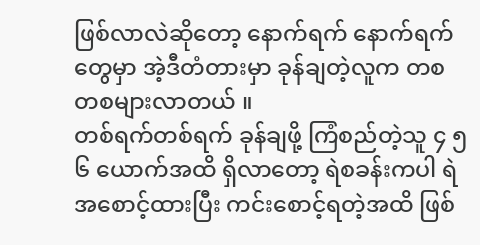ဖြစ်လာလဲဆိုတော့ နောက်ရက် နောက်ရက်တွေမှာ အဲ့ဒီတံတားမှာ ခုန်ချတဲ့လူက တစတစများလာတယ် ။
တစ်ရက်တစ်ရက် ခုန်ချဖို့ ကြံစည်တဲ့သူ ၄ ၅ ၆ ယောက်အထိ ရှိလာတော့ ရဲစခန်းကပါ ရဲအစောင့်ထားပြီး ကင်းစောင့်ရတဲ့အထိ ဖြစ်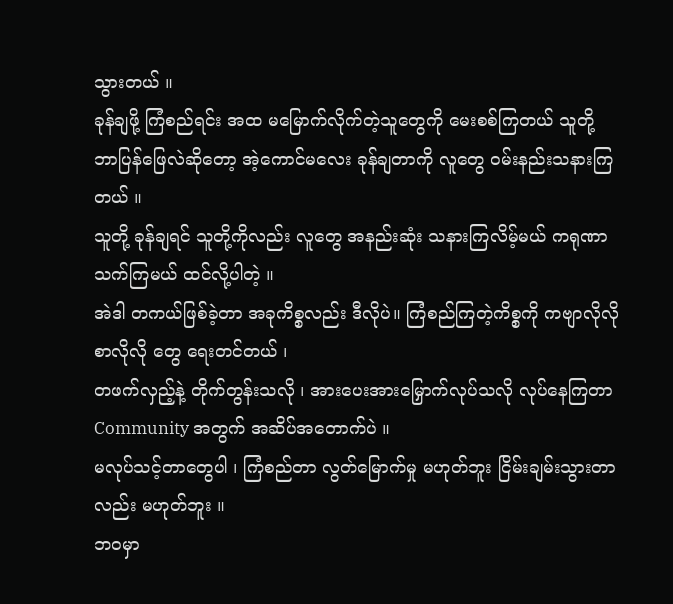သွားတယ် ။
ခုန်ချဖို့ ကြံစည်ရင်း အထ မမြောက်လိုက်တဲ့သူတွေကို မေးစစ်ကြတယ် သူတို့ ဘာပြန်ဖြေလဲဆိုတော့ အဲ့ကောင်မလေး ခုန်ချတာကို လူတွေ ဝမ်းနည်းသနားကြတယ် ။
သူတို့ ခုန်ချရင် သူတို့ကိုလည်း လူတွေ အနည်းဆုံး သနားကြလိမ့်မယ် ကရုဏာသက်ကြမယ် ထင်လို့ပါတဲ့ ။
အဲဒါ တကယ်ဖြစ်ခဲ့တာ အခုကိစ္စလည်း ဒီလိုပဲ။ ကြံစည်ကြတဲ့ကိစ္စကို ကဗျာလိုလို စာလိုလို တွေ ရေးတင်တယ် ၊
တဖက်လှည့်နဲ့ တိုက်တွန်းသလို ၊ အားပေးအားမြှောက်လုပ်သလို လုပ်နေကြတာ Community အတွက် အဆိပ်အတောက်ပဲ ။
မလုပ်သင့်တာတွေပါ ၊ ကြံစည်တာ လွတ်မြောက်မှု မဟုတ်ဘူး ငြိမ်းချမ်းသွားတာလည်း မဟုတ်ဘူး ။
ဘဝမှာ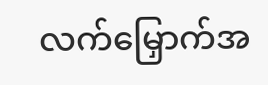လက်မြှောက်အ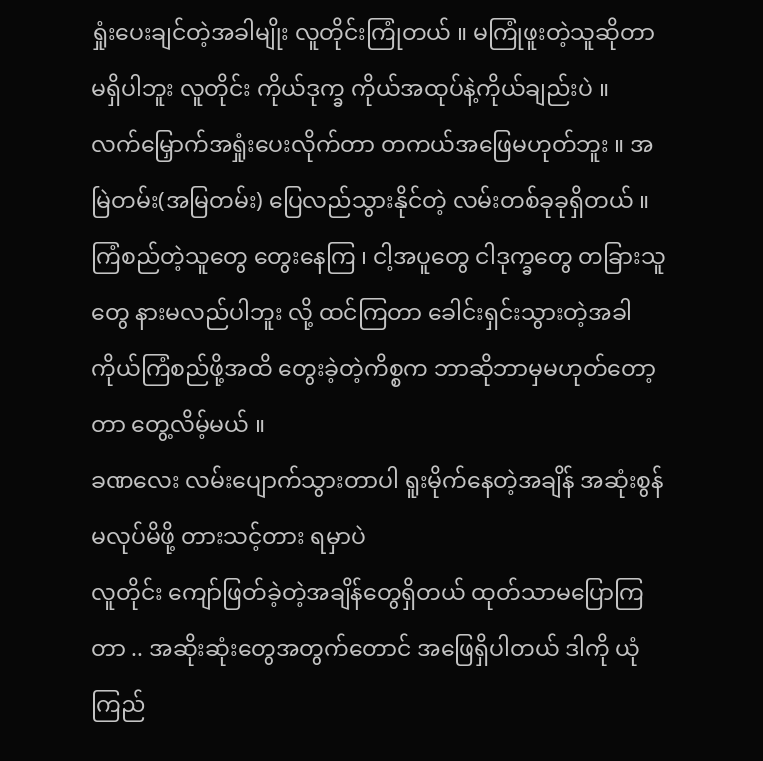ရှုံးပေးချင်တဲ့အခါမျိုး လူတိုင်းကြုံတယ် ။ မကြုံဖူးတဲ့သူဆိုတာ မရှိပါဘူး လူတိုင်း ကိုယ်ဒုက္ခ ကိုယ်အထုပ်နဲ့ကိုယ်ချည်းပဲ ။
လက်မြှောက်အရှုံးပေးလိုက်တာ တကယ်အဖြေမဟုတ်ဘူး ။ အမြဲတမ်း(အမြတမ်း) ပြေလည်သွားနိုင်တဲ့ လမ်းတစ်ခုခုရှိတယ် ။
ကြံစည်တဲ့သူတွေ တွေးနေကြ ၊ ငါ့အပူတွေ ငါဒုက္ခတွေ တခြားသူတွေ နားမလည်ပါဘူး လို့ ထင်ကြတာ ခေါင်းရှင်းသွားတဲ့အခါ
ကိုယ်ကြံစည်ဖို့အထိ တွေးခဲ့တဲ့ကိစ္စက ဘာဆိုဘာမှမဟုတ်တော့တာ တွေ့လိမ့်မယ် ။
ခဏလေး လမ်းပျောက်သွားတာပါ ရူးမိုက်နေတဲ့အချိန် အဆုံးစွန်မလုပ်မိဖို့ တားသင့်တား ရမှာပဲ
လူတိုင်း ကျော်ဖြတ်ခဲ့တဲ့အချိန်တွေရှိတယ် ထုတ်သာမပြောကြတာ .. အဆိုးဆုံးတွေအတွက်တောင် အဖြေရှိပါတယ် ဒါကို ယုံကြည်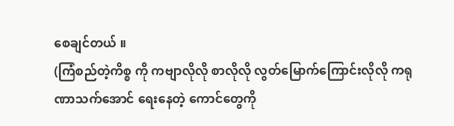စေချင်တယ် ။
(ကြံစည်တဲ့ကိစ္စ ကို ကဗျာလိုလို စာလိုလို လွတ်မြောက်ကြောင်းလိုလို ကရုဏာသက်အောင် ရေးနေတဲ့ ကောင်တွေကို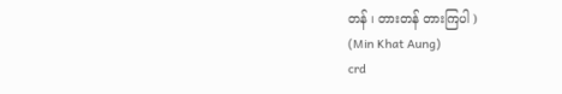တန် ၊ တားတန် တားကြပါ )
(Min Khat Aung)
crd